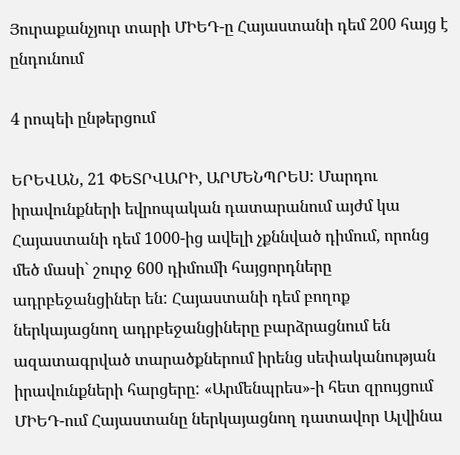Յուրաքանչյուր տարի ՄԻԵԴ-ը Հայաստանի դեմ 200 հայց է ընդունում

4 րոպեի ընթերցում

ԵՐԵՎԱՆ, 21 ՓԵՏՐՎԱՐԻ, ԱՐՄԵՆՊՐԵՍ: Մարդու իրավունքների եվրոպական դատարանում այժմ կա Հայաստանի դեմ 1000-ից ավելի չքննված դիմում, որոնց մեծ մասի` շուրջ 600 դիմումի հայցորդները ադրբեջանցիներ են: Հայաստանի դեմ բողոք ներկայացնող ադրբեջանցիները բարձրացնում են ազատագրված տարածքներում իրենց սեփականության իրավունքների հարցերը: «Արմենպրես»-ի հետ զրույցում ՄԻԵԴ-ում Հայաստանը ներկայացնող դատավոր Ալվինա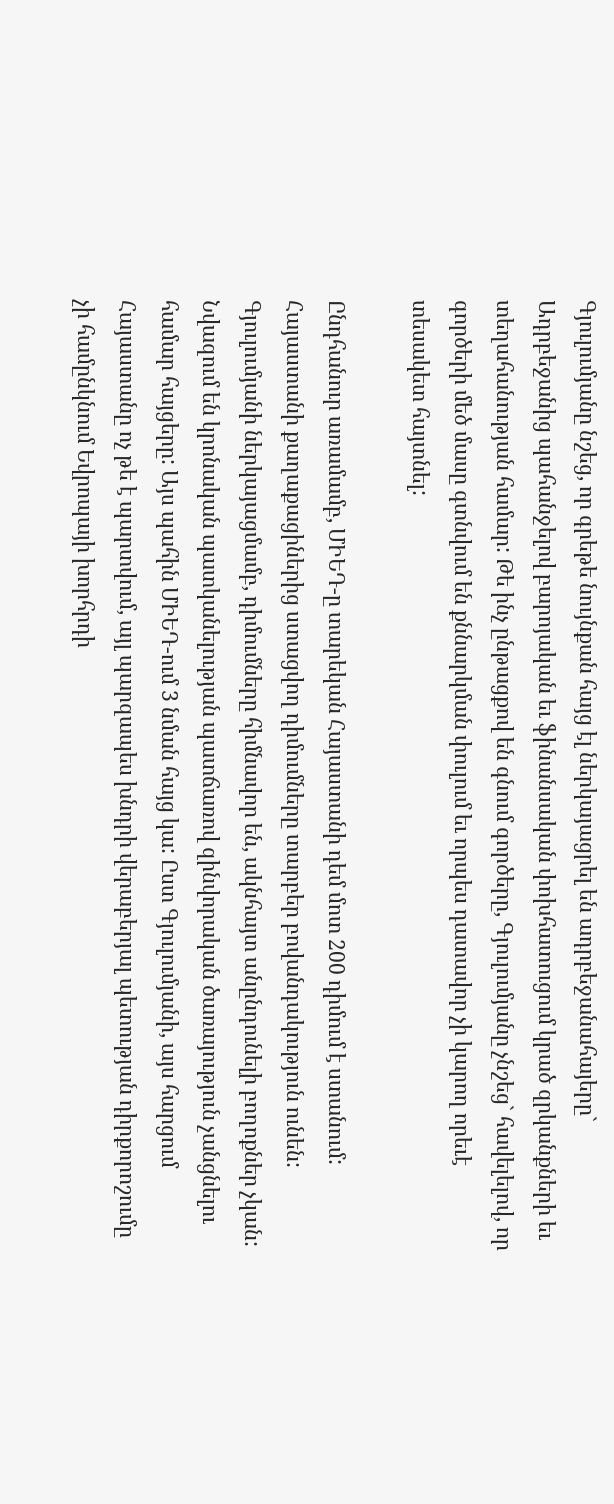Գյուլումյանը նշեց, որ գրեթե նույնքան հայց էլ ներկայացրել են ադրբեջանահայերը` Ադրբեջանից պահանջելով բարոյական եւ ֆինանսական փոխհատուցում կրած զրկանքների եւ տեղահանության համար: Թե ինչ ընթացքով են գնում գործերը, Գյուլումյանը չնշեց` հավելելով, որ գործերի մեծ մասը գտնվում են քննարկման փուլում եւ որպես դատավոր չի կարող որեւէ տեսակետ հայտնել:

Ընդհանուր առամամբ, ՄԻԵԴ-ը տարեկան Հայաստանի դեմ մոտ 200 դիմում է ստանում: Հայաստանի քաղաքացիներից ստացվող դիմումները տարբեր բովանդակություն ունեն: Գյուլումյանի ներկայացմամբ, դիմումները հիմնավոր են, ակնհայտ անընդունելի բողոքներ չկան: Նվազում են կրոնական պատկանելության պատճառով զինվորական ծառայություն չանցնելու համար հայցերը: Այս պահին ՄԻԵԴ-ում 3 նման հայց կա: Ըստ Գյուլումյանի, այս հարցում Հայաստանը ոչ թե է պարտվում, այլ պարզապես խնդրի վերաբերյալ պետության դիրքորոշումը չի համընկնում Եվրոպայի խորհրդի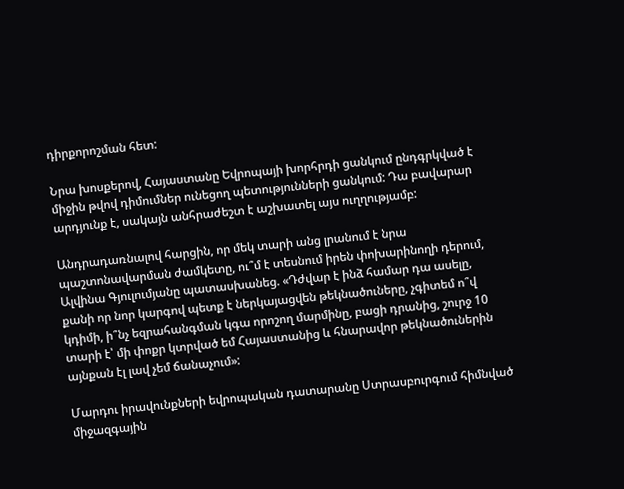դիրքորոշման հետ:

Նրա խոսքերով, Հայաստանը Եվրոպայի խորհրդի ցանկում ընդգրկված է միջին թվով դիմումներ ունեցող պետությունների ցանկում: Դա բավարար արդյունք է, սակայն անհրաժեշտ է աշխատել այս ուղղությամբ:

Անդրադառնալով հարցին, որ մեկ տարի անց լրանում է նրա պաշտոնավարման ժամկետը, ու՞մ է տեսնում իրեն փոխարինողի դերում, Ալվինա Գյուլումյանը պատասխանեց. «Դժվար է ինձ համար դա ասելը, քանի որ նոր կարգով պետք է ներկայացվեն թեկնածուները, չգիտեմ ո՞վ կդիմի, ի՞նչ եզրահանգման կգա որոշող մարմինը, բացի դրանից, շուրջ 10 տարի է՝ մի փոքր կտրված եմ Հայաստանից և հնարավոր թեկնածուներին այնքան էլ լավ չեմ ճանաչում»:

Մարդու իրավունքների եվրոպական դատարանը Ստրասբուրգում հիմնված միջազգային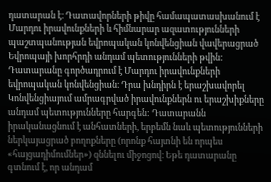դատարան է։ Դատավորների թիվը համապատասխանում է Մարդու իրավունքների և հիմնարար ազատությունների պաշտպանության եվրոպական կոնվենցիան վավերացրած Եվրոպայի խորհրդի անդամ պետությունների թվին: Դատարանը գործադրում է Մարդու իրավունքների եվրոպական կոնվենցիան։ Դրա խնդիրն է երաշխավորել Կոնվենցիայում ամրագրված իրավունքներն ու երաշխիքները անդամ պետությունները հարգեն: Դատարանն իրականացնում է անհատների, երբեմն նաև պետությունների ներկայացրած բողոքները (որոնք հայտնի են որպես «հայցադիմումներ») զննելու միջոցով։ Եթե դատարանը գտնում է, որ անդամ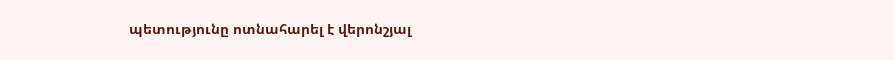պետությունը ոտնահարել է վերոնշյալ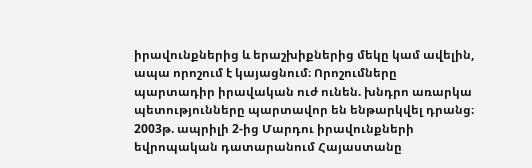իրավունքներից և երաշխիքներից մեկը կամ ավելին, ապա որոշում է կայացնում։ Որոշումները պարտադիր իրավական ուժ ունեն. խնդրո առարկա պետությունները պարտավոր են ենթարկվել դրանց։ 2003թ. ապրիլի 2-ից Մարդու իրավունքների եվրոպական դատարանում Հայաստանը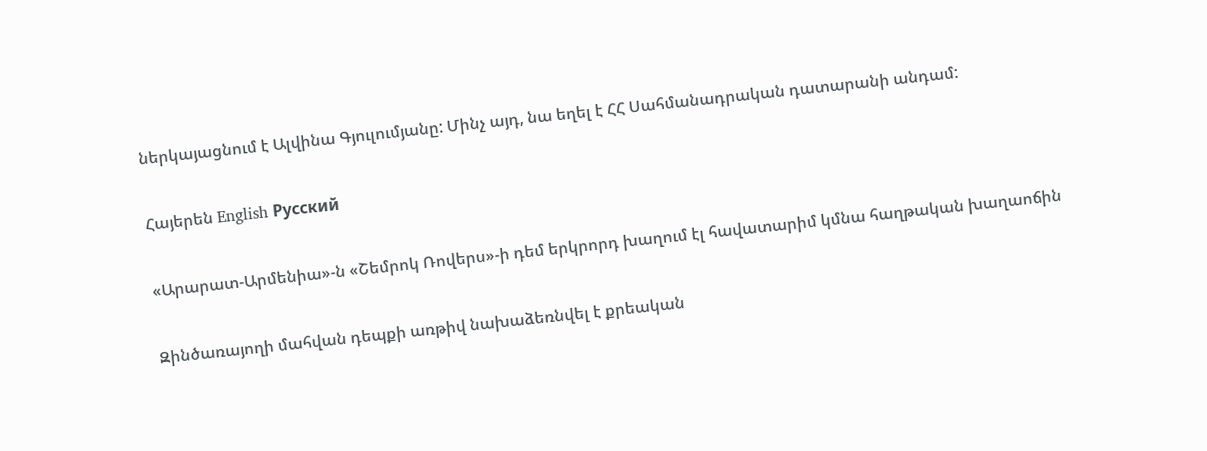ներկայացնում է Ալվինա Գյուլումյանը: Մինչ այդ, նա եղել է ՀՀ Սահմանադրական դատարանի անդամ:

Հայերեն English Русский

«Արարատ-Արմենիա»-ն «Շեմրոկ Ռովերս»-ի դեմ երկրորդ խաղում էլ հավատարիմ կմնա հաղթական խաղաոճին

Զինծառայողի մահվան դեպքի առթիվ նախաձեռնվել է քրեական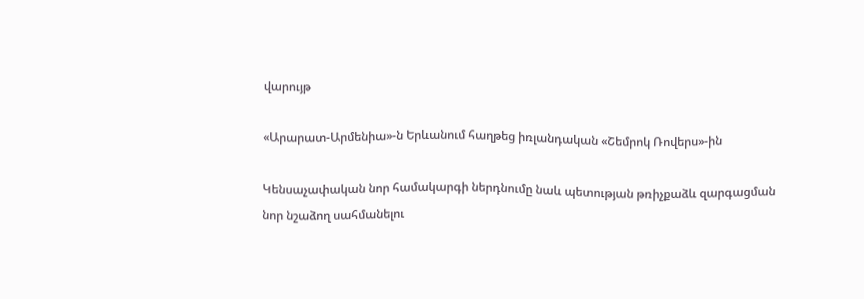վարույթ

«Արարատ-Արմենիա»-ն Երևանում հաղթեց իռլանդական «Շեմրոկ Ռովերս»-ին

Կենսաչափական նոր համակարգի ներդնումը նաև պետության թռիչքաձև զարգացման նոր նշաձող սահմանելու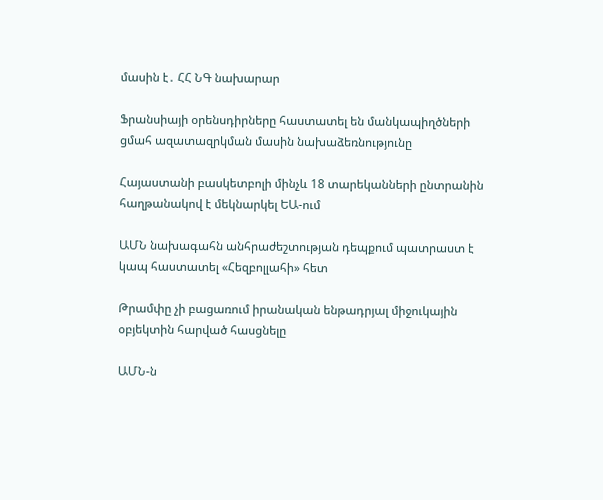մասին է․ ՀՀ ՆԳ նախարար

Ֆրանսիայի օրենսդիրները հաստատել են մանկապիղծների ցմահ ազատազրկման մասին նախաձեռնությունը

Հայաստանի բասկետբոլի մինչև 18 տարեկանների ընտրանին հաղթանակով է մեկնարկել ԵԱ-ում

ԱՄՆ նախագահն անհրաժեշտության դեպքում պատրաստ է կապ հաստատել «Հեզբոլլահի» հետ

Թրամփը չի բացառում իրանական ենթադրյալ միջուկային օբյեկտին հարված հասցնելը

ԱՄՆ-ն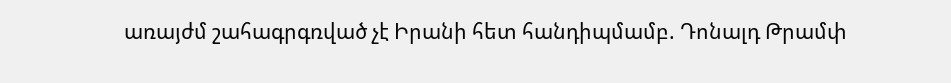առայժմ շահագրգռված չէ Իրանի հետ հանդիպմամբ. Դոնալդ Թրամփ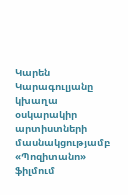Կարեն Կարագուլյանը կխաղա օսկարակիր արտիստների մասնակցությամբ «Պոզիտանո» ֆիլմում